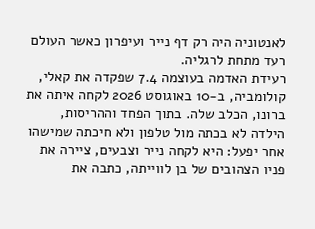לאנטוניה היה רק דף נייר ועיפרון כאשר העולם רעד מתחת לרגליה.
רעידת האדמה בעוצמה 7.4 שפקדה את קאלי, קולומביה, ב-10 באוגוסט 2026 לקחה איתה את ברונו, הכלב שלה. בתוך הפחד וההריסות, הילדה לא בכתה מול טלפון ולא חיכתה שמישהו אחר יפעל: היא לקחה נייר וצבעים, ציירה את פניו הצהובים של בן לווייתה, כתבה את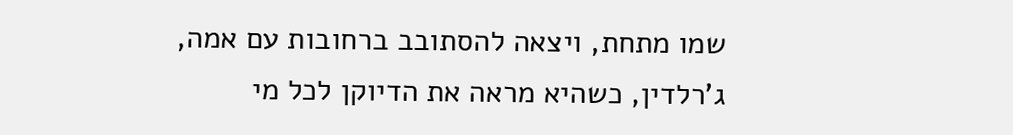שמו מתחת, ויצאה להסתובב ברחובות עם אמה, ג’רלדין, כשהיא מראה את הדיוקן לכל מי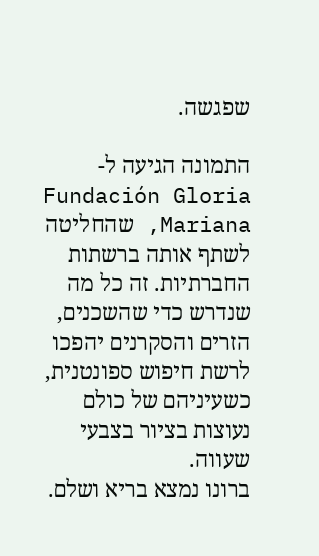שפגשה.

התמונה הגיעה ל-Fundación Gloria Mariana, שהחליטה לשתף אותה ברשתות החברתיות. זה כל מה שנדרש כדי שהשכנים, הזרים והסקרנים יהפכו לרשת חיפוש ספונטנית, כשעיניהם של כולם נעוצות בציור בצבעי שעווה.
ברונו נמצא בריא ושלם.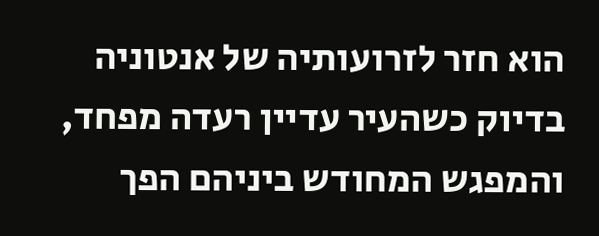הוא חזר לזרועותיה של אנטוניה בדיוק כשהעיר עדיין רעדה מפחד, והמפגש המחודש ביניהם הפך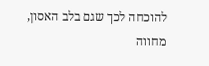להוכחה לכך שגם בלב האסון, מחווה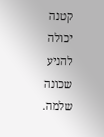קטנה יכולה להניע שכונה שלמה.